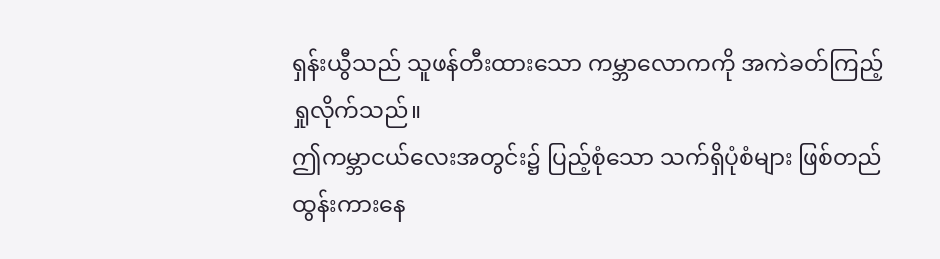ရှန်းယွီသည် သူဖန်တီးထားသော ကမ္ဘာလောကကို အကဲခတ်ကြည့်ရှုလိုက်သည်။
ဤကမ္ဘာငယ်လေးအတွင်း၌ ပြည့်စုံသော သက်ရှိပုံစံများ ဖြစ်တည်ထွန်းကားနေ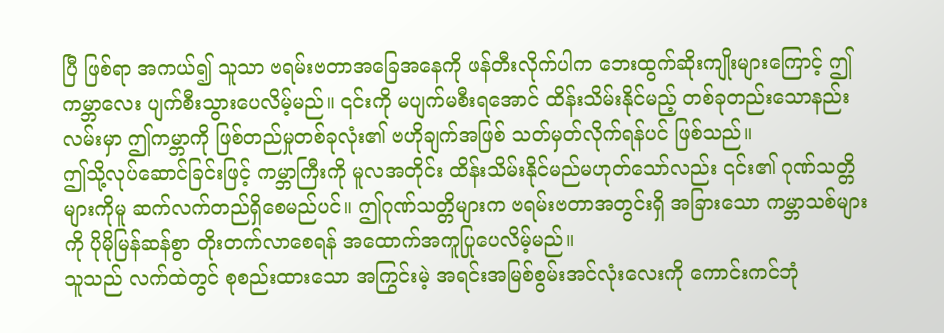ပြီ ဖြစ်ရာ အကယ်၍ သူသာ ဗရမ်းဗတာအခြေအနေကို ဖန်တီးလိုက်ပါက ဘေးထွက်ဆိုးကျိုးများကြောင့် ဤကမ္ဘာလေး ပျက်စီးသွားပေလိမ့်မည်။ ၎င်းကို မပျက်မစီးရအောင် ထိန်းသိမ်းနိုင်မည့် တစ်ခုတည်းသောနည်းလမ်းမှာ ဤကမ္ဘာကို ဖြစ်တည်မှုတစ်ခုလုံး၏ ဗဟိုချက်အဖြစ် သတ်မှတ်လိုက်ရန်ပင် ဖြစ်သည်။
ဤသို့လုပ်ဆောင်ခြင်းဖြင့် ကမ္ဘာကြီးကို မူလအတိုင်း ထိန်းသိမ်းနိုင်မည်မဟုတ်သော်လည်း ၎င်း၏ ဂုဏ်သတ္တိများကိုမူ ဆက်လက်တည်ရှိစေမည်ပင်။ ဤဂုဏ်သတ္တိများက ဗရမ်းဗတာအတွင်းရှိ အခြားသော ကမ္ဘာသစ်များကို ပိုမိုမြန်ဆန်စွာ တိုးတက်လာစေရန် အထောက်အကူပြုပေလိမ့်မည်။
သူသည် လက်ထဲတွင် စုစည်းထားသော အကြွင်းမဲ့ အရင်းအမြစ်စွမ်းအင်လုံးလေးကို ကောင်းကင်ဘုံ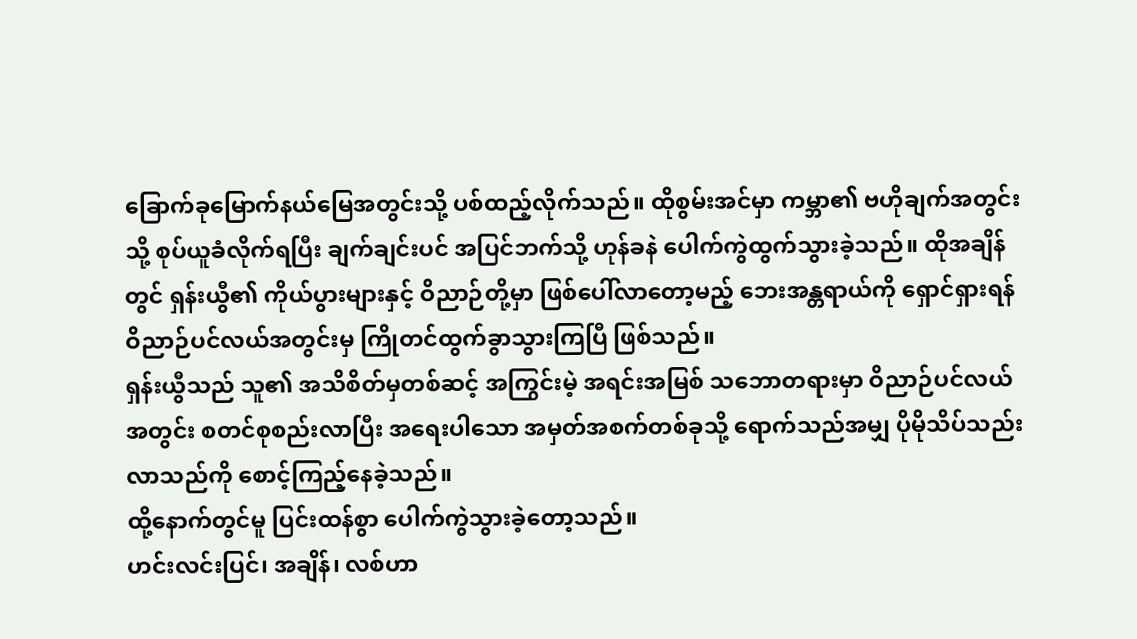ခြောက်ခုမြောက်နယ်မြေအတွင်းသို့ ပစ်ထည့်လိုက်သည်။ ထိုစွမ်းအင်မှာ ကမ္ဘာ၏ ဗဟိုချက်အတွင်းသို့ စုပ်ယူခံလိုက်ရပြီး ချက်ချင်းပင် အပြင်ဘက်သို့ ဟုန်ခနဲ ပေါက်ကွဲထွက်သွားခဲ့သည်။ ထိုအချိန်တွင် ရှန်းယွီ၏ ကိုယ်ပွားများနှင့် ဝိညာဉ်တို့မှာ ဖြစ်ပေါ်လာတော့မည့် ဘေးအန္တရာယ်ကို ရှောင်ရှားရန် ဝိညာဉ်ပင်လယ်အတွင်းမှ ကြိုတင်ထွက်ခွာသွားကြပြီ ဖြစ်သည်။
ရှန်းယွီသည် သူ၏ အသိစိတ်မှတစ်ဆင့် အကြွင်းမဲ့ အရင်းအမြစ် သဘောတရားမှာ ဝိညာဉ်ပင်လယ်အတွင်း စတင်စုစည်းလာပြီး အရေးပါသော အမှတ်အစက်တစ်ခုသို့ ရောက်သည်အမျှ ပိုမိုသိပ်သည်းလာသည်ကို စောင့်ကြည့်နေခဲ့သည်။
ထို့နောက်တွင်မူ ပြင်းထန်စွာ ပေါက်ကွဲသွားခဲ့တော့သည်။
ဟင်းလင်းပြင်၊ အချိန်၊ လစ်ဟာ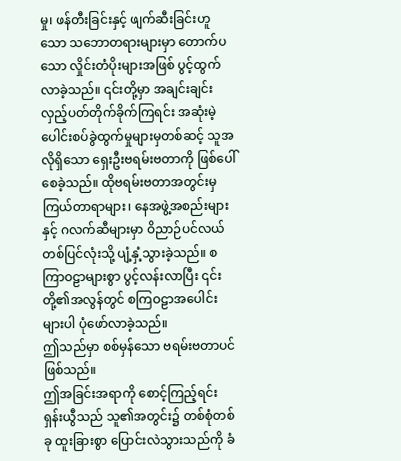မှု၊ ဖန်တီးခြင်းနှင့် ဖျက်ဆီးခြင်းဟူသော သဘောတရားများမှာ တောက်ပသော လှိုင်းတံပိုးများအဖြစ် ပွင့်ထွက်လာခဲ့သည်။ ၎င်းတို့မှာ အချင်းချင်း လှည့်ပတ်တိုက်ခိုက်ကြရင်း အဆုံးမဲ့ ပေါင်းစပ်ခွဲထွက်မှုများမှတစ်ဆင့် သူအလိုရှိသော ရှေးဦးဗရမ်းဗတာကို ဖြစ်ပေါ်စေခဲ့သည်။ ထိုဗရမ်းဗတာအတွင်းမှ ကြယ်တာရာများ၊ နေအဖွဲ့အစည်းများနှင့် ဂလက်ဆီများမှာ ဝိညာဉ်ပင်လယ် တစ်ပြင်လုံးသို့ ပျံ့နှံ့သွားခဲ့သည်။ စကြာဝဠာများစွာ ပွင့်လန်းလာပြီး ၎င်းတို့၏အလွန်တွင် စကြဝဠာအပေါင်းများပါ ပုံဖော်လာခဲ့သည်။
ဤသည်မှာ စစ်မှန်သော ဗရမ်းဗတာပင် ဖြစ်သည်။
ဤအခြင်းအရာကို စောင့်ကြည့်ရင်း ရှန်းယွီသည် သူ၏အတွင်း၌ တစ်စုံတစ်ခု ထူးခြားစွာ ပြောင်းလဲသွားသည်ကို ခံ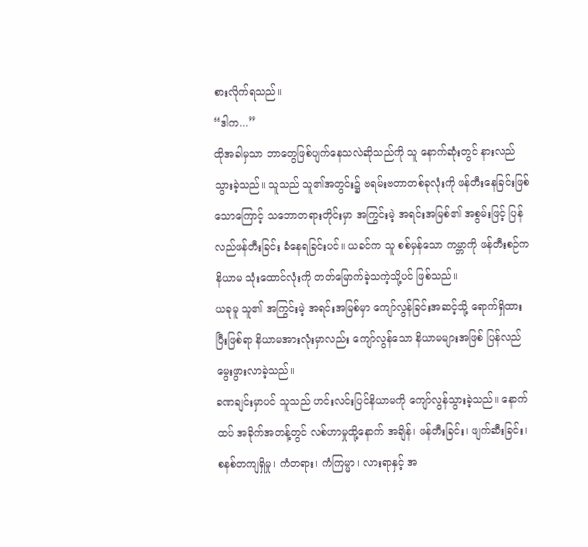စားလိုက်ရသည်။
“ဒါက...”
ထိုအခါမှသာ ဘာတွေဖြစ်ပျက်နေသလဲဆိုသည်ကို သူ နောက်ဆုံးတွင် နားလည်သွားခဲ့သည်။ သူသည် သူ၏အတွင်း၌ ဗရမ်းဗတာတစ်ခုလုံးကို ဖန်တီးနေခြင်းဖြစ်သောကြောင့် သဘောတရားတိုင်းမှာ အကြွင်းမဲ့ အရင်းအမြစ်၏ အစွမ်းဖြင့် ပြန်လည်ဖန်တီးခြင်း ခံနေရခြင်းပင်။ ယခင်က သူ စစ်မှန်သော ကမ္ဘာကို ဖန်တီးစဉ်က နိယာမ သုံးထောင်လုံးကို တတ်မြောက်ခဲ့သကဲ့သို့ပင် ဖြစ်သည်။
ယခုမူ သူ၏ အကြွင်းမဲ့ အရင်းအမြစ်မှာ ကျော်လွန်ခြင်းအဆင့်သို့ ရောက်ရှိထားပြီးဖြစ်ရာ နိယာမအားလုံးမှာလည်း ကျော်လွန်သော နိယာမများအဖြစ် ပြန်လည်မွေးဖွားလာခဲ့သည်။
ခဏချင်းမှာပင် သူသည် ဟင်းလင်းပြင်နိယာမကို ကျော်လွန်သွားခဲ့သည်။ နောက်ထပ် အခိုက်အတန့်တွင် လစ်ဟာမှုထို့နောက် အချိန်၊ ဖန်တီးခြင်း၊ ဖျက်ဆီးခြင်း၊ စနစ်တကျရှိမှု၊ ကံတရား၊ ကံကြမ္မာ၊ လားရာနှင့် အ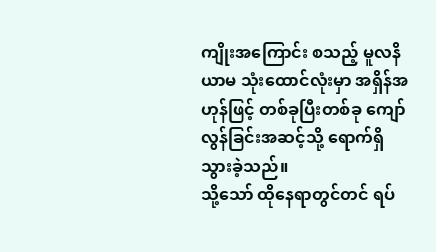ကျိုးအကြောင်း စသည့် မူလနိယာမ သုံးထောင်လုံးမှာ အရှိန်အဟုန်ဖြင့် တစ်ခုပြီးတစ်ခု ကျော်လွန်ခြင်းအဆင့်သို့ ရောက်ရှိသွားခဲ့သည်။
သို့သော် ထိုနေရာတွင်တင် ရပ်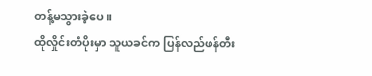တန့်မသွားခဲ့ပေ။
ထိုလှိုင်းတံပိုးမှာ သူယခင်က ပြန်လည်ဖန်တီး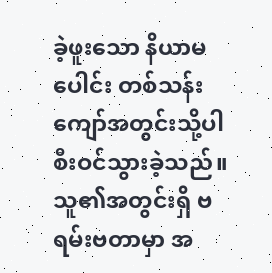ခဲ့ဖူးသော နိယာမပေါင်း တစ်သန်းကျော်အတွင်းသို့ပါ စီးဝင်သွားခဲ့သည်။ သူ၏အတွင်းရှိ ဗရမ်းဗတာမှာ အ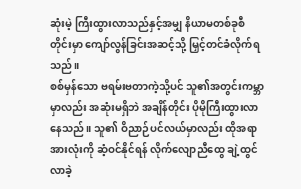ဆုံးမဲ့ ကြီးထွားလာသည်နှင့်အမျှ နိယာမတစ်ခုစီတိုင်းမှာ ကျော်လွန်ခြင်းအဆင့်သို့ မြှင့်တင်ခံလိုက်ရသည်။
စစ်မှန်သော ဗရမ်းဗတာကဲ့သို့ပင် သူ၏အတွင်းကမ္ဘာမှာလည်း အဆုံးမရှိဘဲ အချိန်တိုင်း ပိုမိုကြီးထွားလာနေသည်။ သူ၏ ဝိညာဉ်ပင်လယ်မှာလည်း ထိုအရာအားလုံးကို ဆံ့ဝင်နိုင်ရန် လိုက်လျောညီထွေ ချဲ့ထွင်လာခဲ့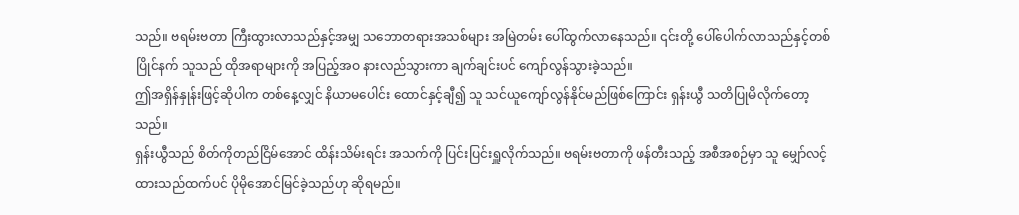သည်။ ဗရမ်းဗတာ ကြီးထွားလာသည်နှင့်အမျှ သဘောတရားအသစ်များ အမြဲတမ်း ပေါ်ထွက်လာနေသည်။ ၎င်းတို့ ပေါ်ပေါက်လာသည်နှင့်တစ်ပြိုင်နက် သူသည် ထိုအရာများကို အပြည့်အဝ နားလည်သွားကာ ချက်ချင်းပင် ကျော်လွန်သွားခဲ့သည်။
ဤအရှိန်နှုန်းဖြင့်ဆိုပါက တစ်နေ့လျှင် နိယာမပေါင်း ထောင်နှင့်ချီ၍ သူ သင်ယူကျော်လွန်နိုင်မည်ဖြစ်ကြောင်း ရှန်းယွီ သတိပြုမိလိုက်တော့သည်။
ရှန်းယွီသည် စိတ်ကိုတည်ငြိမ်အောင် ထိန်းသိမ်းရင်း အသက်ကို ပြင်းပြင်းရှူလိုက်သည်။ ဗရမ်းဗတာကို ဖန်တီးသည့် အစီအစဉ်မှာ သူ မျှော်လင့်ထားသည်ထက်ပင် ပိုမိုအောင်မြင်ခဲ့သည်ဟု ဆိုရမည်။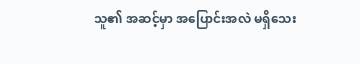သူ၏ အဆင့်မှာ အပြောင်းအလဲ မရှိသေး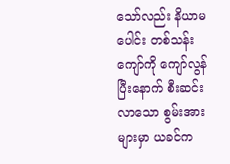သော်လည်း နိယာမပေါင်း တစ်သန်းကျော်ကို ကျော်လွန်ပြီးနောက် စီးဆင်းလာသော စွမ်းအားများမှာ ယခင်က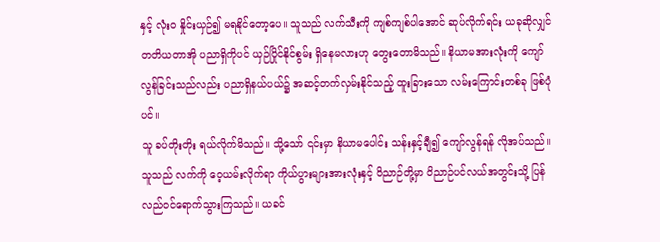နှင့် လုံးဝ နှိုင်းယှဉ်၍ မရနိုင်တော့ပေ။ သူသည် လက်သီးကို ကျစ်ကျစ်ပါအောင် ဆုပ်လိုက်ရင်း ယခုဆိုလျှင် တတိယတာအို ပညာရှိကိုပင် ယှဉ်ပြိုင်နိုင်စွမ်း ရှိနေမလားဟု တွေးတောမိသည်။ နိယာမအားလုံးကို ကျော်လွန်ခြင်းသည်လည်း ပညာရှိနယ်ပယ်၌ အဆင့်တက်လှမ်းနိုင်သည့် ထူးခြားသော လမ်းကြောင်းတစ်ခု ဖြစ်ပုံပင်။
သူ ခပ်တိုးတိုး ရယ်လိုက်မိသည်။ သို့သော် ၎င်းမှာ နိယာမပေါင်း သန်းနှင့်ချီ၍ ကျော်လွန်ရန် လိုအပ်သည်။ သူသည် လက်ကို ဝေ့ယမ်းလိုက်ရာ ကိုယ်ပွားများအားလုံးနှင့် ဝိညာဉ်တို့မှာ ဝိညာဉ်ပင်လယ်အတွင်းသို့ ပြန်လည်ဝင်ရောက်သွားကြသည်။ ယခင်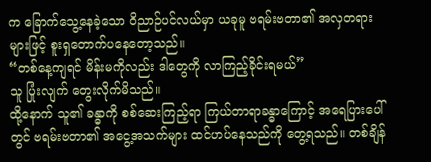က ခြောက်သွေ့နေခဲ့သော ဝိညာဉ်ပင်လယ်မှာ ယခုမူ ဗရမ်းဗတာ၏ အလှတရားများဖြင့် စူးရှတောက်ပနေတော့သည်။
“တစ်နေ့ကျရင် မိန်းမကိုလည်း ဒါတွေကို လာကြည့်ခိုင်းရမယ်”
သူ ပြုံးလျက် တွေးလိုက်မိသည်။
ထို့နောက် သူ၏ ခန္ဓာကို စစ်ဆေးကြည့်ရာ ကြယ်တာရာခန္ဓာကြောင့် အရေပြားပေါ်တွင် ဗရမ်းဗတာ၏ အငွေ့အသက်များ ထင်ဟပ်နေသည်ကို တွေ့ရသည်။ တစ်ချိန်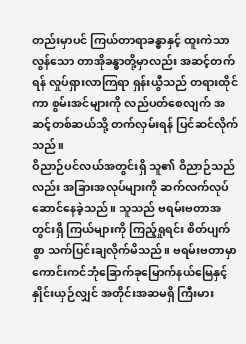တည်းမှာပင် ကြယ်တာရာခန္ဓာနှင့် ထူးကဲသာလွန်သော တာအိုခန္ဓာတို့မှာလည်း အဆင့်တက်ရန် လှုပ်ရှားလာကြရာ ရှန်းယွီသည် တရားထိုင်ကာ စွမ်းအင်များကို လည်ပတ်စေလျက် အဆင့်တစ်ဆယ်သို့ တက်လှမ်းရန် ပြင်ဆင်လိုက်သည်။
ဝိညာဉ်ပင်လယ်အတွင်းရှိ သူ၏ ဝိညာဉ်သည်လည်း အခြားအလုပ်များကို ဆက်လက်လုပ်ဆောင်နေခဲ့သည်။ သူသည် ဗရမ်းဗတာအတွင်းရှိ ကြယ်များကို ကြည့်ရှုရင်း စိတ်ပျက်စွာ သက်ပြင်းချလိုက်မိသည်။ ဗရမ်းဗတာမှာ ကောင်းကင်ဘုံခြောက်ခုမြောက်နယ်မြေနှင့် နှိုင်းယှဉ်လျှင် အတိုင်းအဆမရှိ ကြီးမား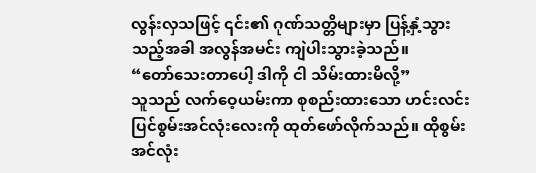လွန်းလှသဖြင့် ၎င်း၏ ဂုဏ်သတ္တိများမှာ ပြန့်နှံ့သွားသည့်အခါ အလွန်အမင်း ကျဲပါးသွားခဲ့သည်။
“တော်သေးတာပေါ့ ဒါကို ငါ သိမ်းထားမိလို့”
သူသည် လက်ဝေ့ယမ်းကာ စုစည်းထားသော ဟင်းလင်းပြင်စွမ်းအင်လုံးလေးကို ထုတ်ဖော်လိုက်သည်။ ထိုစွမ်းအင်လုံး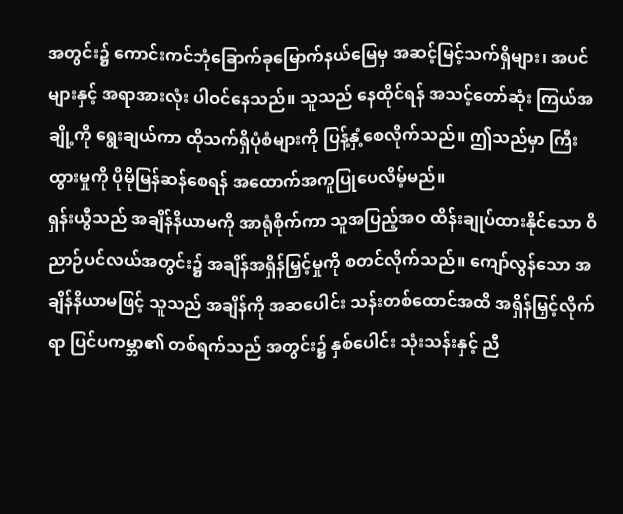အတွင်း၌ ကောင်းကင်ဘုံခြောက်ခုမြောက်နယ်မြေမှ အဆင့်မြင့်သက်ရှိများ၊ အပင်များနှင့် အရာအားလုံး ပါဝင်နေသည်။ သူသည် နေထိုင်ရန် အသင့်တော်ဆုံး ကြယ်အချို့ကို ရွေးချယ်ကာ ထိုသက်ရှိပုံစံများကို ပြန့်နှံ့စေလိုက်သည်။ ဤသည်မှာ ကြီးထွားမှုကို ပိုမိုမြန်ဆန်စေရန် အထောက်အကူပြုပေလိမ့်မည်။
ရှန်းယွီသည် အချိန်နိယာမကို အာရုံစိုက်ကာ သူအပြည့်အဝ ထိန်းချုပ်ထားနိုင်သော ဝိညာဉ်ပင်လယ်အတွင်း၌ အချိန်အရှိန်မြှင့်မှုကို စတင်လိုက်သည်။ ကျော်လွန်သော အချိန်နိယာမဖြင့် သူသည် အချိန်ကို အဆပေါင်း သန်းတစ်ထောင်အထိ အရှိန်မြှင့်လိုက်ရာ ပြင်ပကမ္ဘာ၏ တစ်ရက်သည် အတွင်း၌ နှစ်ပေါင်း သုံးသန်းနှင့် ညီ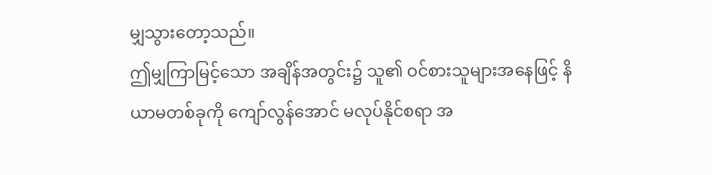မျှသွားတော့သည်။
ဤမျှကြာမြင့်သော အချိန်အတွင်း၌ သူ၏ ဝင်စားသူများအနေဖြင့် နိယာမတစ်ခုကို ကျော်လွန်အောင် မလုပ်နိုင်စရာ အ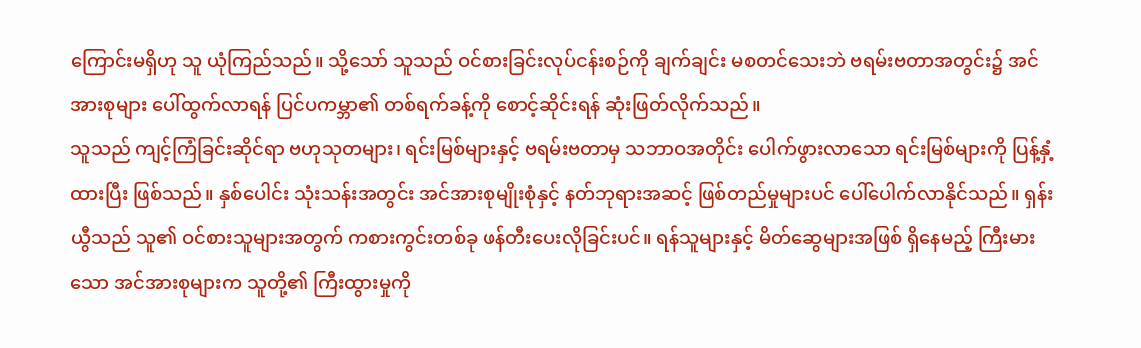ကြောင်းမရှိဟု သူ ယုံကြည်သည်။ သို့သော် သူသည် ဝင်စားခြင်းလုပ်ငန်းစဉ်ကို ချက်ချင်း မစတင်သေးဘဲ ဗရမ်းဗတာအတွင်း၌ အင်အားစုများ ပေါ်ထွက်လာရန် ပြင်ပကမ္ဘာ၏ တစ်ရက်ခန့်ကို စောင့်ဆိုင်းရန် ဆုံးဖြတ်လိုက်သည်။
သူသည် ကျင့်ကြံခြင်းဆိုင်ရာ ဗဟုသုတများ၊ ရင်းမြစ်များနှင့် ဗရမ်းဗတာမှ သဘာဝအတိုင်း ပေါက်ဖွားလာသော ရင်းမြစ်များကို ပြန့်နှံ့ထားပြီး ဖြစ်သည်။ နှစ်ပေါင်း သုံးသန်းအတွင်း အင်အားစုမျိုးစုံနှင့် နတ်ဘုရားအဆင့် ဖြစ်တည်မှုများပင် ပေါ်ပေါက်လာနိုင်သည်။ ရှန်းယွီသည် သူ၏ ဝင်စားသူများအတွက် ကစားကွင်းတစ်ခု ဖန်တီးပေးလိုခြင်းပင်။ ရန်သူများနှင့် မိတ်ဆွေများအဖြစ် ရှိနေမည့် ကြီးမားသော အင်အားစုများက သူတို့၏ ကြီးထွားမှုကို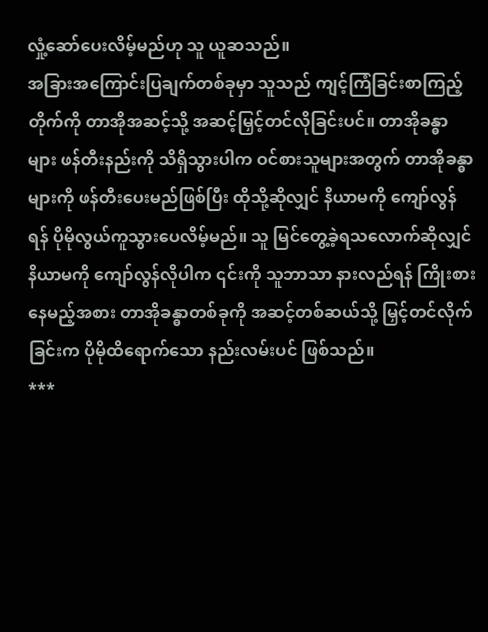လှုံ့ဆော်ပေးလိမ့်မည်ဟု သူ ယူဆသည်။
အခြားအကြောင်းပြချက်တစ်ခုမှာ သူသည် ကျင့်ကြံခြင်းစာကြည့်တိုက်ကို တာအိုအဆင့်သို့ အဆင့်မြှင့်တင်လိုခြင်းပင်။ တာအိုခန္ဓာများ ဖန်တီးနည်းကို သိရှိသွားပါက ဝင်စားသူများအတွက် တာအိုခန္ဓာများကို ဖန်တီးပေးမည်ဖြစ်ပြီး ထိုသို့ဆိုလျှင် နိယာမကို ကျော်လွန်ရန် ပိုမိုလွယ်ကူသွားပေလိမ့်မည်။ သူ မြင်တွေ့ခဲ့ရသလောက်ဆိုလျှင် နိယာမကို ကျော်လွန်လိုပါက ၎င်းကို သူဘာသာ နားလည်ရန် ကြိုးစားနေမည့်အစား တာအိုခန္ဓာတစ်ခုကို အဆင့်တစ်ဆယ်သို့ မြှင့်တင်လိုက်ခြင်းက ပိုမိုထိရောက်သော နည်းလမ်းပင် ဖြစ်သည်။
***